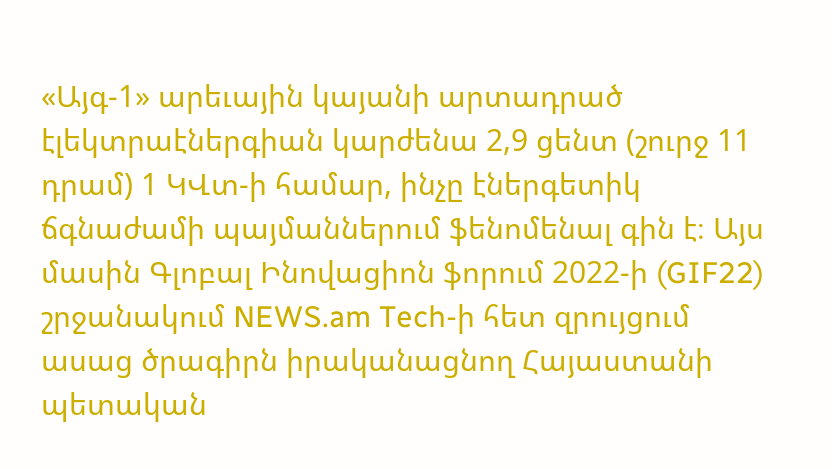«Այգ-1» արեւային կայանի արտադրած էլեկտրաէներգիան կարժենա 2,9 ցենտ (շուրջ 11 դրամ) 1 ԿՎտ-ի համար, ինչը էներգետիկ ճգնաժամի պայմաններում ֆենոմենալ գին է։ Այս մասին Գլոբալ Ինովացիոն ֆորում 2022-ի (GIF22) շրջանակում NEWS.am Tech-ի հետ զրույցում ասաց ծրագիրն իրականացնող Հայաստանի պետական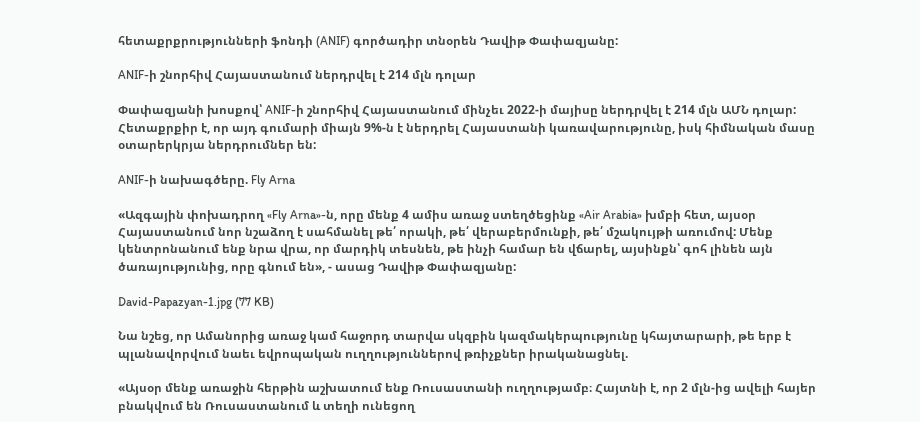հետաքրքրությունների ֆոնդի (ANIF) գործադիր տնօրեն Դավիթ Փափազյանը:

ANIF-ի շնորհիվ Հայաստանում ներդրվել է 214 մլն դոլար

Փափազյանի խոսքով՝ ANIF-ի շնորհիվ Հայաստանում մինչեւ 2022-ի մայիսը ներդրվել է 214 մլն ԱՄՆ դոլար: Հետաքրքիր է, որ այդ գումարի միայն 9%-ն է ներդրել Հայաստանի կառավարությունը, իսկ հիմնական մասը օտարերկրյա ներդրումներ են:

ANIF-ի նախագծերը. Fly Arna

«Ազգային փոխադրող «Fly Arna»-ն, որը մենք 4 ամիս առաջ ստեղծեցինք «Air Arabia» խմբի հետ, այսօր Հայաստանում նոր նշաձող է սահմանել թե՛ որակի, թե՛ վերաբերմունքի, թե՛ մշակույթի առումով: Մենք կենտրոնանում ենք նրա վրա, որ մարդիկ տեսնեն, թե ինչի համար են վճարել, այսինքն՝ գոհ լինեն այն ծառայությունից, որը գնում են», - ասաց Դավիթ Փափազյանը:

David-Papazyan-1.jpg (77 KB)

Նա նշեց, որ Ամանորից առաջ կամ հաջորդ տարվա սկզբին կազմակերպությունը կհայտարարի, թե երբ է պլանավորվում նաեւ եվրոպական ուղղություններով թռիչքներ իրականացնել.

«Այսօր մենք առաջին հերթին աշխատում ենք Ռուսաստանի ուղղությամբ։ Հայտնի է, որ 2 մլն-ից ավելի հայեր բնակվում են Ռուսաստանում և տեղի ունեցող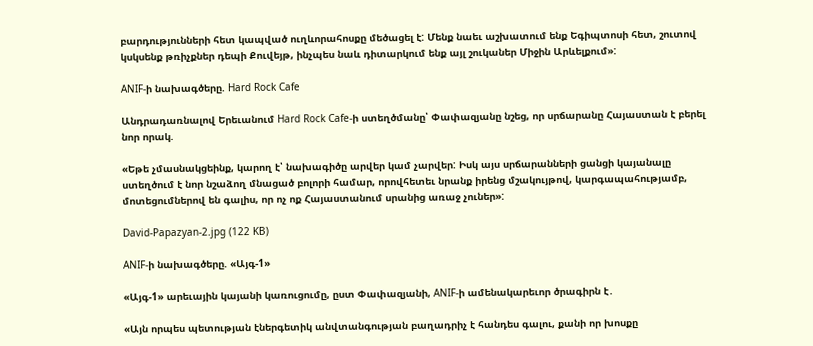բարդությունների հետ կապված ուղևորահոսքը մեծացել է: Մենք նաեւ աշխատում ենք Եգիպտոսի հետ, շուտով կսկսենք թռիչքներ դեպի Քուվեյթ, ինչպես նաև դիտարկում ենք այլ շուկաներ Միջին Արևելքում»:

ANIF-ի նախագծերը. Hard Rock Cafe

Անդրադառնալով Երեւանում Hard Rock Cafe-ի ստեղծմանը՝ Փափազյանը նշեց, որ սրճարանը Հայաստան է բերել նոր որակ.

«Եթե չմասնակցեինք, կարող է՝ նախագիծը արվեր կամ չարվեր: Իսկ այս սրճարանների ցանցի կայանալը ստեղծում է նոր նշաձող մնացած բոլորի համար, որովհետեւ նրանք իրենց մշակույթով, կարգապահությամբ, մոտեցումներով են գալիս, որ ոչ ոք Հայաստանում սրանից առաջ չուներ»:

David-Papazyan-2.jpg (122 KB)

ANIF-ի նախագծերը. «Այգ-1»

«Այգ-1» արեւային կայանի կառուցումը, ըստ Փափազյանի, ANIF-ի ամենակարեւոր ծրագիրն է․

«Այն որպես պետության էներգետիկ անվտանգության բաղադրիչ է հանդես գալու, քանի որ խոսքը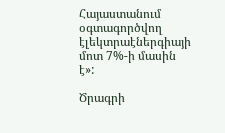Հայաստանում օգտագործվող էլեկտրաէներգիայի մոտ 7%-ի մասին է»:

Ծրագրի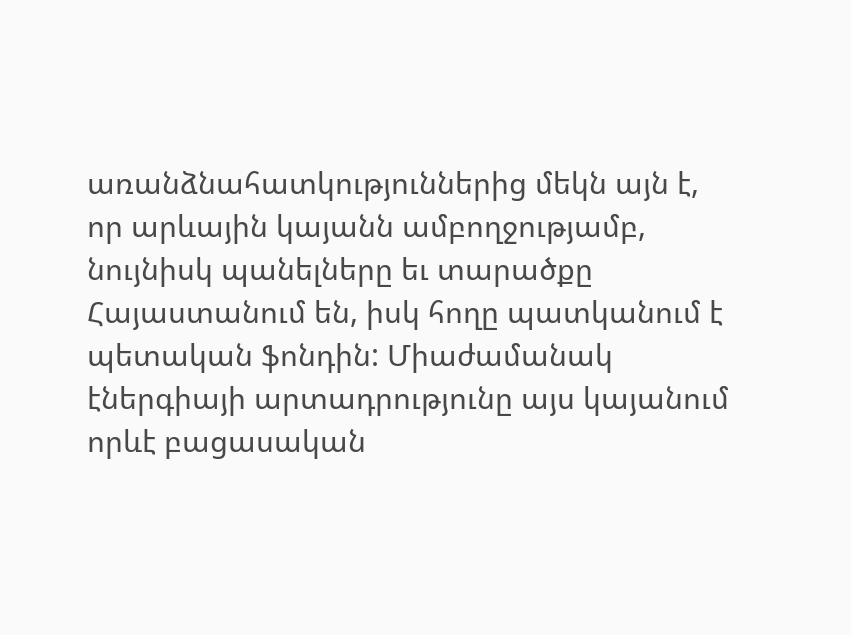առանձնահատկություններից մեկն այն է, որ արևային կայանն ամբողջությամբ, նույնիսկ պանելները եւ տարածքը Հայաստանում են, իսկ հողը պատկանում է պետական ֆոնդին: Միաժամանակ էներգիայի արտադրությունը այս կայանում որևէ բացասական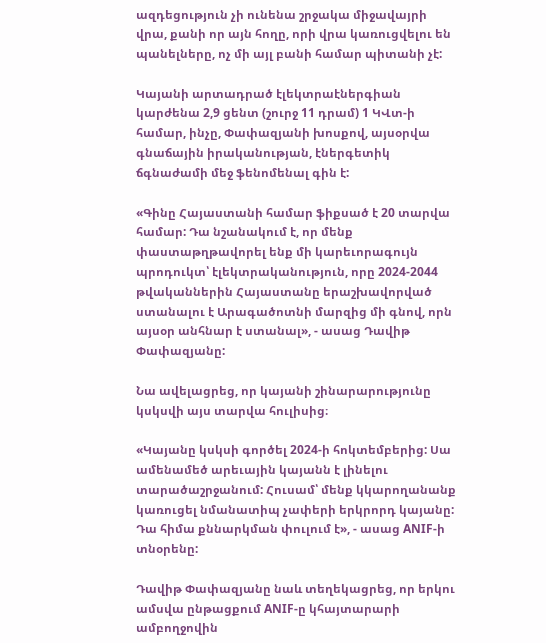ազդեցություն չի ունենա շրջակա միջավայրի վրա, քանի որ այն հողը, որի վրա կառուցվելու են պանելները, ոչ մի այլ բանի համար պիտանի չէ:

Կայանի արտադրած էլեկտրաէներգիան կարժենա 2,9 ցենտ (շուրջ 11 դրամ) 1 ԿՎտ-ի համար, ինչը, Փափազյանի խոսքով, այսօրվա գնաճային իրականության, էներգետիկ ճգնաժամի մեջ ֆենոմենալ գին է:

«Գինը Հայաստանի համար ֆիքսած է 20 տարվա համար: Դա նշանակում է, որ մենք փաստաթղթավորել ենք մի կարեւորագույն պրոդուկտ՝ էլեկտրականություն, որը 2024-2044 թվականներին Հայաստանը երաշխավորված ստանալու է Արագածոտնի մարզից մի գնով, որն այսօր անհնար է ստանալ», - ասաց Դավիթ Փափազյանը:

Նա ավելացրեց, որ կայանի շինարարությունը կսկսվի այս տարվա հուլիսից։

«Կայանը կսկսի գործել 2024-ի հոկտեմբերից: Սա ամենամեծ արեւային կայանն է լինելու տարածաշրջանում: Հուսամ՝ մենք կկարողանանք կառուցել նմանատիպ չափերի երկրորդ կայանը: Դա հիմա քննարկման փուլում է», - ասաց ANIF-ի տնօրենը:

Դավիթ Փափազյանը նաև տեղեկացրեց, որ երկու ամսվա ընթացքում ANIF-ը կհայտարարի ամբողջովին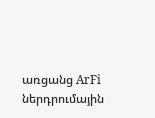առցանց ArFi ներդրումային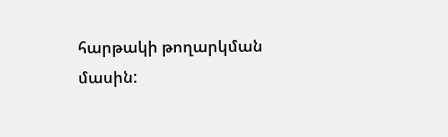հարթակի թողարկման մասին: